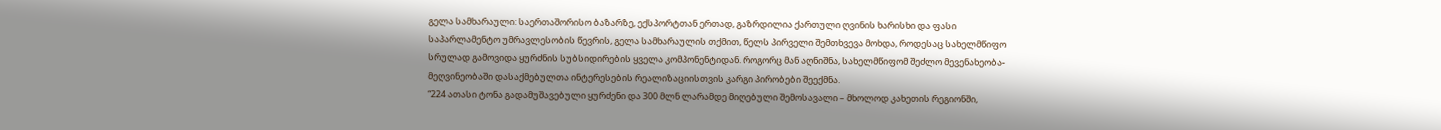გელა სამხარაული: საერთაშორისო ბაზარზე, ექსპორტთან ერთად, გაზრდილია ქართული ღვინის ხარისხი და ფასი
საპარლამენტო უმრავლესობის წევრის, გელა სამხარაულის თქმით, წელს პირველი შემთხვევა მოხდა, როდესაც სახელმწიფო სრულად გამოვიდა ყურძნის სუბსიდირების ყველა კომპონენტიდან. როგორც მან აღნიშნა, სახელმწიფომ შეძლო მევენახეობა-მეღვინეობაში დასაქმებულთა ინტერესების რეალიზაციისთვის კარგი პირობები შეექმნა.
“224 ათასი ტონა გადამუშავებული ყურძენი და 300 მლნ ლარამდე მიღებული შემოსავალი – მხოლოდ კახეთის რეგიონში,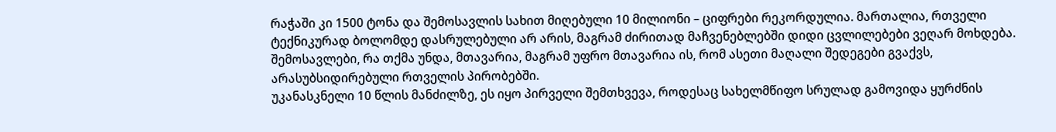რაჭაში კი 1500 ტონა და შემოსავლის სახით მიღებული 10 მილიონი – ციფრები რეკორდულია. მართალია, რთველი ტექნიკურად ბოლომდე დასრულებული არ არის, მაგრამ ძირითად მაჩვენებლებში დიდი ცვლილებები ვეღარ მოხდება. შემოსავლები, რა თქმა უნდა, მთავარია, მაგრამ უფრო მთავარია ის, რომ ასეთი მაღალი შედეგები გვაქვს, არასუბსიდირებული რთველის პირობებში.
უკანასკნელი 10 წლის მანძილზე, ეს იყო პირველი შემთხვევა, როდესაც სახელმწიფო სრულად გამოვიდა ყურძნის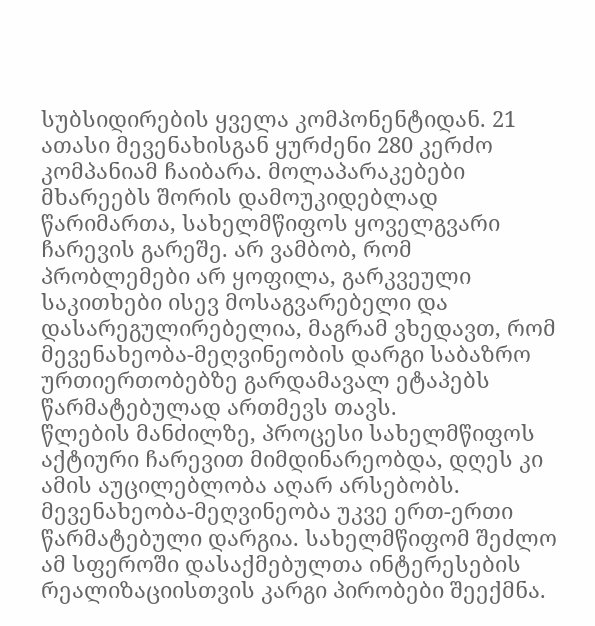სუბსიდირების ყველა კომპონენტიდან. 21 ათასი მევენახისგან ყურძენი 280 კერძო კომპანიამ ჩაიბარა. მოლაპარაკებები მხარეებს შორის დამოუკიდებლად წარიმართა, სახელმწიფოს ყოველგვარი ჩარევის გარეშე. არ ვამბობ, რომ პრობლემები არ ყოფილა, გარკვეული საკითხები ისევ მოსაგვარებელი და დასარეგულირებელია, მაგრამ ვხედავთ, რომ მევენახეობა-მეღვინეობის დარგი საბაზრო ურთიერთობებზე გარდამავალ ეტაპებს წარმატებულად ართმევს თავს.
წლების მანძილზე, პროცესი სახელმწიფოს აქტიური ჩარევით მიმდინარეობდა, დღეს კი ამის აუცილებლობა აღარ არსებობს. მევენახეობა-მეღვინეობა უკვე ერთ-ერთი წარმატებული დარგია. სახელმწიფომ შეძლო ამ სფეროში დასაქმებულთა ინტერესების რეალიზაციისთვის კარგი პირობები შეექმნა.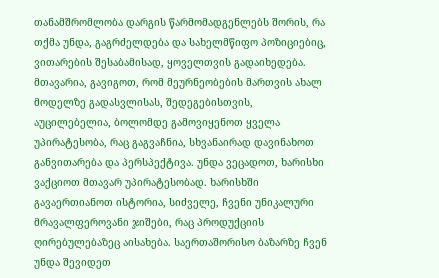თანამშრომლობა დარგის წარმომადგენლებს შორის, რა თქმა უნდა, გაგრძელდება და სახელმწიფო პოზიციებიც, ვითარების შესაბამისად, ყოველთვის გადაიხედება. მთავარია, გავიგოთ, რომ მეურნეობების მართვის ახალ მოდელზე გადასვლისას, შედეგებისთვის, აუცილებელია, ბოლომდე გამოვიყენოთ ყველა უპირატესობა, რაც გაგვაჩნია, სხვანაირად დავინახოთ განვითარება და პერსპექტივა. უნდა ვეცადოთ, ხარისხი ვაქციოთ მთავარ უპირატესობად. ხარისხში გავაერთიანოთ ისტორია, სიძველე, ჩვენი უნიკალური მრავალფეროვანი ჯიშები, რაც პროდუქციის ღირებულებაზეც აისახება. საერთაშორისო ბაზარზე ჩვენ უნდა შევიდეთ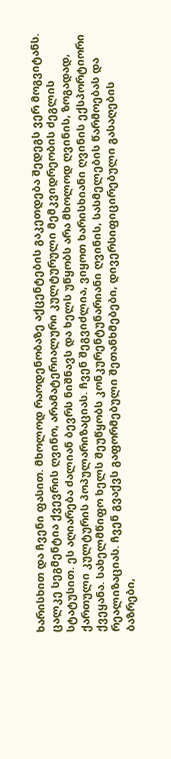ხარისხით და ჩვენი ფასით. მხოლოდ რაოდენობაზე აქცენტების გაკეთდება შედეგს ვერ მოგვიტანს.
ცალკე სეგმენტია ქვევრის ღვინო, არამატერიალური კულტურული მემკვიდრეობის ძეგლის სტატუსით. ეს აღიარება ძალიან ბევრს ნიშნავს და ხელს უწყობს არა მხოლოდ ღვინის, ზოგადად, ქართული კულტურის პოპულარიზაციას. ჩვენ შეგვიძლია, ვიყოთ ხარისხიანი ღვინის ექსპორტიორი ქვეყანა. სახელმწიფო ხელს შეუწყობს კონკურენტუნარიანი ღვინის, სასმელების წარმოებას და რეალიზაციას. ჩვენ გვაქვს გაფორმებული შეთანხმებები, დივერსიფიცირებული გასაღების ბაზრები,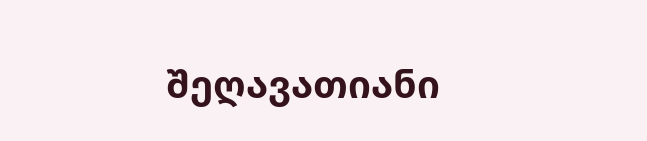შეღავათიანი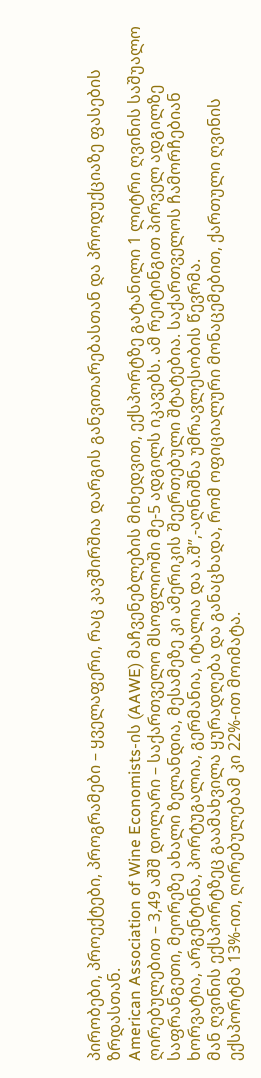პირობები, პროექტები, პროგრამები – ყველაფერი, რაც კავშირშია დარგის განვითარებასთან და პროდუქციაზე ფასების ზრდასთან.
American Association of Wine Economists-ის (AAWE) მაჩვენებლების მიხედვით, ექსპორტზე გატანილი 1 ლიტრი ღვინის საშუალო ღირებულებით – 3,49 აშშ დოლარი – საქართველო მსოფლიოში მე-5 ადგილს იკავებს. ამ რეიტინგით პირველ ადგილზე საფრანგეთი, მეორეზე ახალი ზელანდია, მესამეზე კი ამერიკის შეერთებული შტატებია. საქართველოს ჩამორჩებიან ხორვატია, არგენტინა, პორტუგალია, გერმანია, იტალია და ა.შ”,-აღნიშნა უმრავლესობის წევრმა.
მან ღვინის ექსპორტზეც გაამახვილა ყურადღება და განაცხადა, რომ ოფიციალური მონაცემებით, ქართული ღვინის ექსპორტმა 13%-ით, ღირებულებამ კი 22%-ით მოიმატა.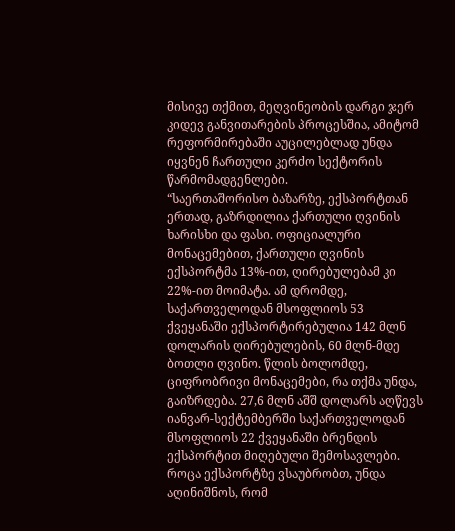მისივე თქმით, მეღვინეობის დარგი ჯერ კიდევ განვითარების პროცესშია, ამიტომ რეფორმირებაში აუცილებლად უნდა იყვნენ ჩართული კერძო სექტორის წარმომადგენლები.
“საერთაშორისო ბაზარზე, ექსპორტთან ერთად, გაზრდილია ქართული ღვინის ხარისხი და ფასი. ოფიციალური მონაცემებით, ქართული ღვინის ექსპორტმა 13%-ით, ღირებულებამ კი 22%-ით მოიმატა. ამ დრომდე, საქართველოდან მსოფლიოს 53 ქვეყანაში ექსპორტირებულია 142 მლნ დოლარის ღირებულების, 60 მლნ-მდე ბოთლი ღვინო. წლის ბოლომდე, ციფრობრივი მონაცემები, რა თქმა უნდა, გაიზრდება. 27,6 მლნ აშშ დოლარს აღწევს იანვარ-სექტემბერში საქართველოდან მსოფლიოს 22 ქვეყანაში ბრენდის ექსპორტით მიღებული შემოსავლები. როცა ექსპორტზე ვსაუბრობთ, უნდა აღინიშნოს, რომ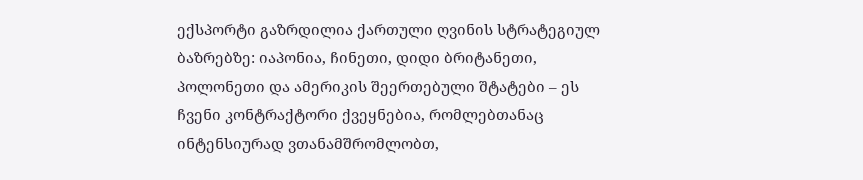ექსპორტი გაზრდილია ქართული ღვინის სტრატეგიულ ბაზრებზე: იაპონია, ჩინეთი, დიდი ბრიტანეთი, პოლონეთი და ამერიკის შეერთებული შტატები – ეს ჩვენი კონტრაქტორი ქვეყნებია, რომლებთანაც ინტენსიურად ვთანამშრომლობთ,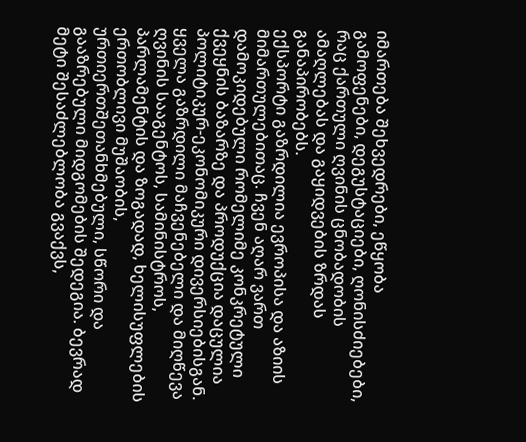იმართება შეხვედრები, ეწყობა გამოფენები, დეგუსტაციები, ღონისძიებები, რაც ქართული ღვინის ცნობადობის ამაღლებას და გაყიდვების ზრდას განაპირობებს.
ექსპორტი გაზრდილია ევროპისა და აზიის მიმართულებითაც. ჩვენ აღარ ვართ დამოკიდებული რომელიმე კონკრეტული ქვეყნის ბაზარზე და პროდუქცია დაცულია პოლიტიკურ-ეკონომიკური დივერსიებისგან. ყველა გაზრდილი მაჩვენებელი და მიღწევა ღვინის სააგენტოს, სამინისტროს, პარლამენტის და ზოგადად, ხელისუფლების ერთობლივი მუშაობის, ურთიერთშეთანხმებული, სწორი და გააზრებული მიდგომების შედეგია. ბევრად მეტი შესაძლებლობა გვაქვს,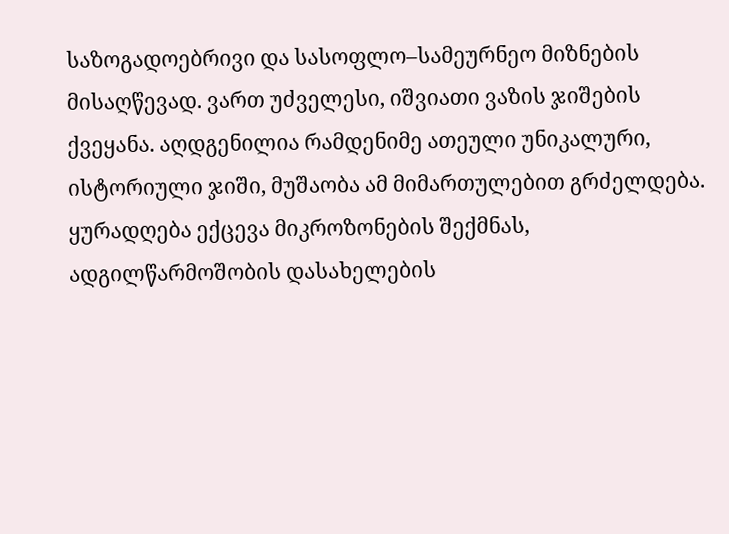საზოგადოებრივი და სასოფლო–სამეურნეო მიზნების მისაღწევად. ვართ უძველესი, იშვიათი ვაზის ჯიშების ქვეყანა. აღდგენილია რამდენიმე ათეული უნიკალური, ისტორიული ჯიში, მუშაობა ამ მიმართულებით გრძელდება. ყურადღება ექცევა მიკროზონების შექმნას, ადგილწარმოშობის დასახელების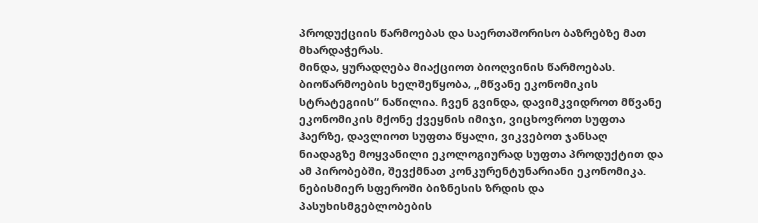პროდუქციის წარმოებას და საერთაშორისო ბაზრებზე მათ მხარდაჭერას.
მინდა, ყურადღება მიაქციოთ ბიოღვინის წარმოებას. ბიოწარმოების ხელშეწყობა, „მწვანე ეკონომიკის სტრატეგიის“ ნაწილია. ჩვენ გვინდა, დავიმკვიდროთ მწვანე ეკონომიკის მქონე ქვეყნის იმიჯი, ვიცხოვროთ სუფთა ჰაერზე, დავლიოთ სუფთა წყალი, ვიკვებოთ ჯანსაღ ნიადაგზე მოყვანილი ეკოლოგიურად სუფთა პროდუქტით და ამ პირობებში, შევქმნათ კონკურენტუნარიანი ეკონომიკა.
ნებისმიერ სფეროში ბიზნესის ზრდის და პასუხისმგებლობების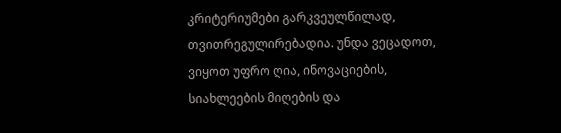კრიტერიუმები გარკვეულწილად, თვითრეგულირებადია. უნდა ვეცადოთ, ვიყოთ უფრო ღია, ინოვაციების, სიახლეების მიღების და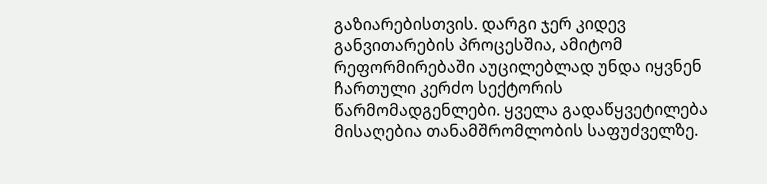გაზიარებისთვის. დარგი ჯერ კიდევ განვითარების პროცესშია, ამიტომ რეფორმირებაში აუცილებლად უნდა იყვნენ ჩართული კერძო სექტორის წარმომადგენლები. ყველა გადაწყვეტილება მისაღებია თანამშრომლობის საფუძველზე.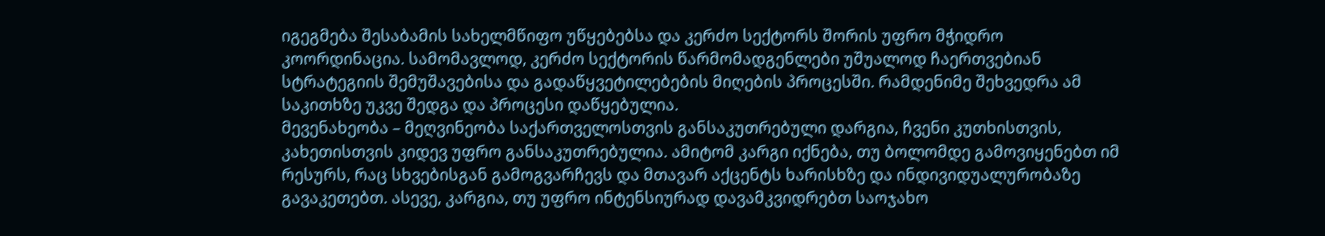იგეგმება შესაბამის სახელმწიფო უწყებებსა და კერძო სექტორს შორის უფრო მჭიდრო კოორდინაცია. სამომავლოდ, კერძო სექტორის წარმომადგენლები უშუალოდ ჩაერთვებიან სტრატეგიის შემუშავებისა და გადაწყვეტილებების მიღების პროცესში. რამდენიმე შეხვედრა ამ საკითხზე უკვე შედგა და პროცესი დაწყებულია.
მევენახეობა – მეღვინეობა საქართველოსთვის განსაკუთრებული დარგია, ჩვენი კუთხისთვის, კახეთისთვის კიდევ უფრო განსაკუთრებულია. ამიტომ კარგი იქნება, თუ ბოლომდე გამოვიყენებთ იმ რესურს, რაც სხვებისგან გამოგვარჩევს და მთავარ აქცენტს ხარისხზე და ინდივიდუალურობაზე გავაკეთებთ. ასევე, კარგია, თუ უფრო ინტენსიურად დავამკვიდრებთ საოჯახო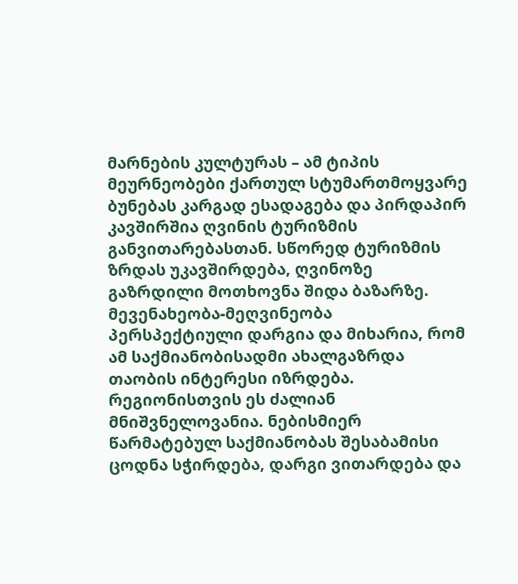მარნების კულტურას – ამ ტიპის მეურნეობები ქართულ სტუმართმოყვარე ბუნებას კარგად ესადაგება და პირდაპირ კავშირშია ღვინის ტურიზმის განვითარებასთან. სწორედ ტურიზმის ზრდას უკავშირდება, ღვინოზე გაზრდილი მოთხოვნა შიდა ბაზარზე.
მევენახეობა-მეღვინეობა პერსპექტიული დარგია და მიხარია, რომ ამ საქმიანობისადმი ახალგაზრდა თაობის ინტერესი იზრდება. რეგიონისთვის ეს ძალიან მნიშვნელოვანია. ნებისმიერ წარმატებულ საქმიანობას შესაბამისი ცოდნა სჭირდება, დარგი ვითარდება და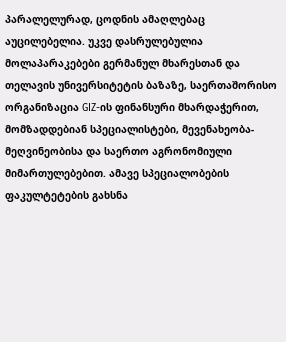პარალელურად, ცოდნის ამაღლებაც აუცილებელია. უკვე დასრულებულია მოლაპარაკებები გერმანულ მხარესთან და თელავის უნივერსიტეტის ბაზაზე, საერთაშორისო ორგანიზაცია GIZ-ის ფინანსური მხარდაჭერით, მომზადდებიან სპეციალისტები, მევენახეობა-მეღვინეობისა და საერთო აგრონომიული მიმართულებებით. ამავე სპეციალობების ფაკულტეტების გახსნა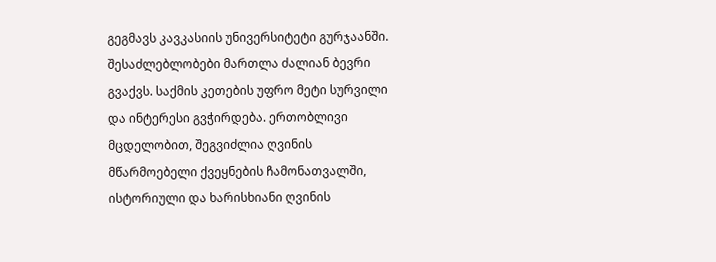გეგმავს კავკასიის უნივერსიტეტი გურჯაანში.
შესაძლებლობები მართლა ძალიან ბევრი გვაქვს. საქმის კეთების უფრო მეტი სურვილი და ინტერესი გვჭირდება. ერთობლივი მცდელობით, შეგვიძლია ღვინის მწარმოებელი ქვეყნების ჩამონათვალში, ისტორიული და ხარისხიანი ღვინის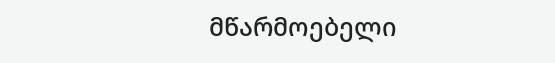მწარმოებელი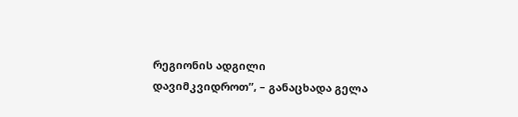რეგიონის ადგილი დავიმკვიდროთ”, – განაცხადა გელა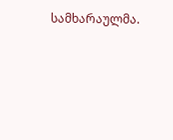სამხარაულმა.